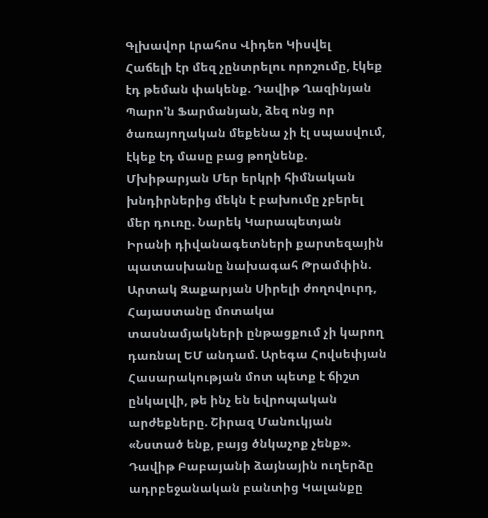Գլխավոր Լրահոս Վիդեո Կիսվել
Հաճելի էր մեզ չընտրելու որոշումը, էկեք էդ թեման փակենք. Դավիթ Ղազինյան Պարո'ն Ֆարմանյան, ձեզ ոնց որ ծառայողական մեքենա չի էլ սպասվում, էկեք էդ մասը բաց թողնենք. Մխիթարյան Մեր երկրի հիմնական խնդիրներից մեկն է բախումը չբերել մեր դուռը. Նարեկ Կարապետյան Իրանի դիվանագետների քարտեզային պատասխանը նախագահ Թրամփին. Արտակ Զաքարյան Սիրելի ժողովուրդ, Հայաստանը մոտակա տասնամյակների ընթացքում չի կարող դառնալ ԵՄ անդամ. Արեգա Հովսեփյան Հասարակության մոտ պետք է ճիշտ ընկալվի, թե ինչ են եվրոպական արժեքները. Շիրազ Մանուկյան «Նստած ենք, բայց ծնկաչոք չենք». Դավիթ Բաբայանի ձայնային ուղերձը ադրբեջանական բանտից Կալանքը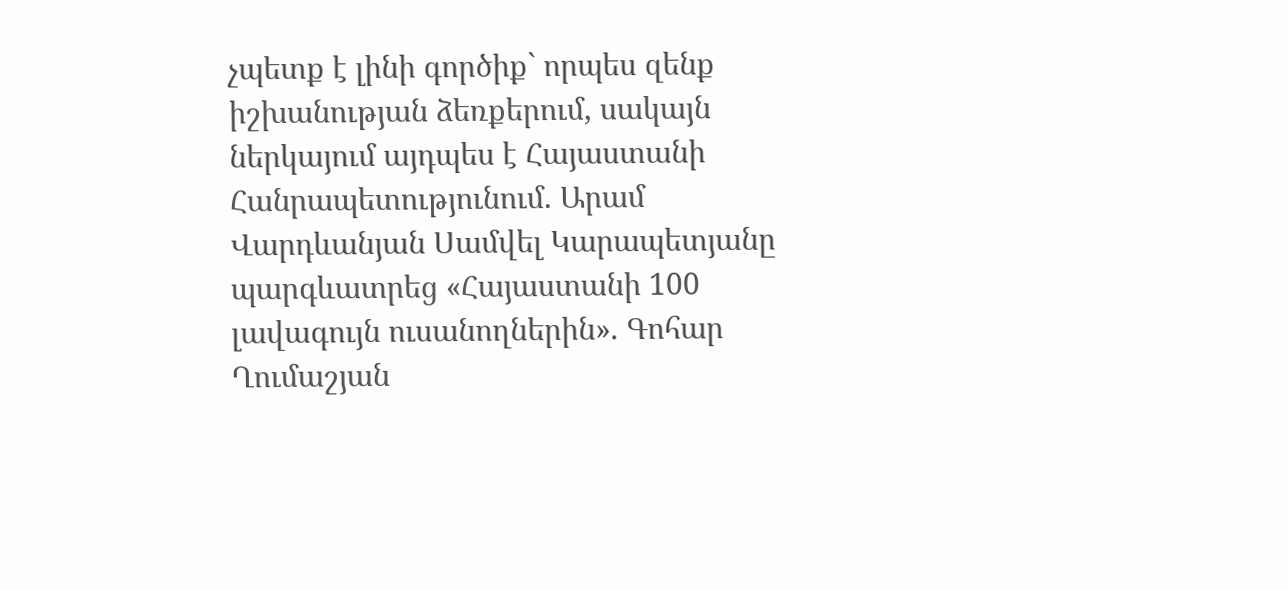չպետք է լինի գործիք` որպես զենք իշխանության ձեռքերում, սակայն ներկայում այդպես է Հայաստանի Հանրապետությունում. Արամ Վարդևանյան Սամվել Կարապետյանը պարգևատրեց «Հայաստանի 100 լավագույն ուսանողներին». Գոհար Ղումաշյան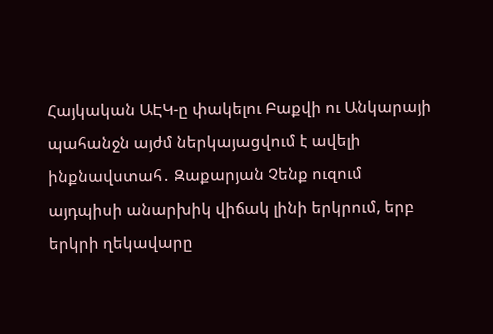Հայկական ԱԷԿ-ը փակելու Բաքվի ու Անկարայի պահանջն այժմ ներկայացվում է ավելի ինքնավստահ․ Զաքարյան Չենք ուզում այդպիսի անարխիկ վիճակ լինի երկրում, երբ երկրի ղեկավարը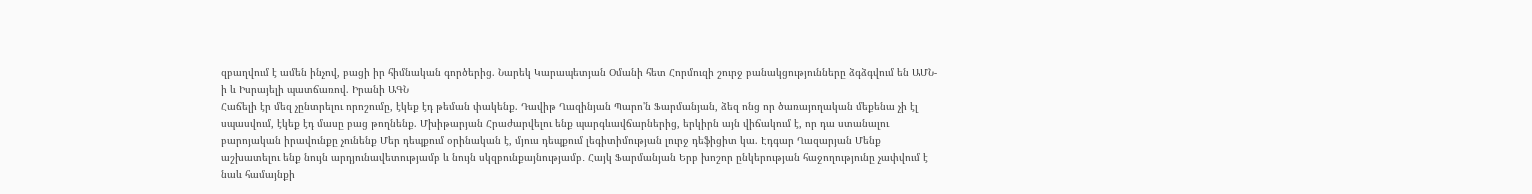զբաղվում է ամեն ինչով, բացի իր հիմնական գործերից. Նարեկ Կարապետյան Օմանի հետ Հորմուզի շուրջ բանակցությունները ձգձգվում են ԱՄՆ-ի և Իսրայելի պատճառով. Իրանի ԱԳՆ
Հաճելի էր մեզ չընտրելու որոշումը, էկեք էդ թեման փակենք. Դավիթ Ղազինյան Պարո'ն Ֆարմանյան, ձեզ ոնց որ ծառայողական մեքենա չի էլ սպասվում, էկեք էդ մասը բաց թողնենք. Մխիթարյան Հրաժարվելու ենք պարգևավճարներից, երկիրն այն վիճակում է, որ դա ստանալու բարոյական իրավունքը չունենք Մեր դեպքում օրինական է, մյուս դեպքում լեգիտիմության լուրջ դեֆիցիտ կա. Էդգար Ղազարյան Մենք աշխատելու ենք նույն արդյունավետությամբ և նույն սկզբունքայնությամբ․ Հայկ Ֆարմանյան Երբ խոշոր ընկերության հաջողությունը չափվում է նաև համայնքի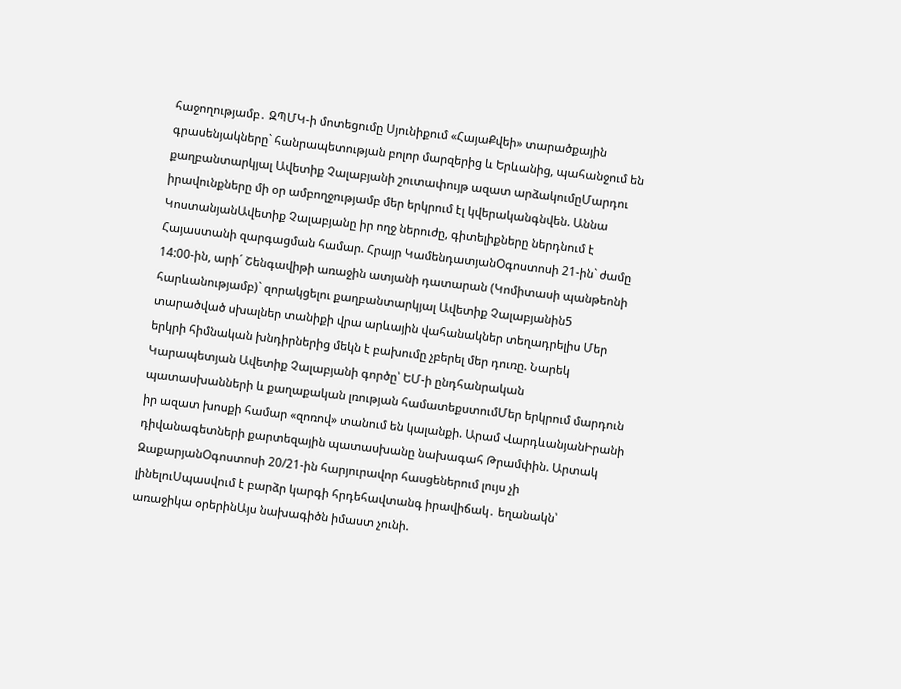հաջողությամբ․ ԶՊՄԿ-ի մոտեցումը Սյունիքում «ՀայաՔվեի» տարածքային գրասենյակները` հանրապետության բոլոր մարզերից և Երևանից, պահանջում են քաղբանտարկյալ Ավետիք Չալաբյանի շուտափույթ ազատ արձակումըՄարդու իրավունքները մի օր ամբողջությամբ մեր երկրում էլ կվերականգնվեն. Աննա ԿոստանյանԱվետիք Չալաբյանը իր ողջ ներուժը, գիտելիքները ներդնում է Հայաստանի զարգացման համար. Հրայր ԿամենդատյանՕգոստոսի 21-ին` ժամը 14:00-ին, արի´ Շենգավիթի առաջին ատյանի դատարան (Կոմիտասի պանթեոնի հարևանությամբ)` զորակցելու քաղբանտարկյալ Ավետիք Չալաբյանին5 տարածված սխալներ տանիքի վրա արևային վահանակներ տեղադրելիս Մեր երկրի հիմնական խնդիրներից մեկն է բախումը չբերել մեր դուռը. Նարեկ Կարապետյան Ավետիք Չալաբյանի գործը՝ ԵՄ-ի ընդհանրական պատասխանների և քաղաքական լռության համատեքստումՄեր երկրում մարդուն իր ազատ խոսքի համար «զոռով» տանում են կալանքի. Արամ ՎարդևանյանԻրանի դիվանագետների քարտեզային պատասխանը նախագահ Թրամփին. Արտակ ԶաքարյանՕգոստոսի 20/21-ին հարյուրավոր հասցեներում լույս չի լինելուՍպասվում է բարձր կարգի հրդեհավտանգ իրավիճակ․ եղանակն՝ առաջիկա օրերինԱյս նախագիծն իմաստ չունի.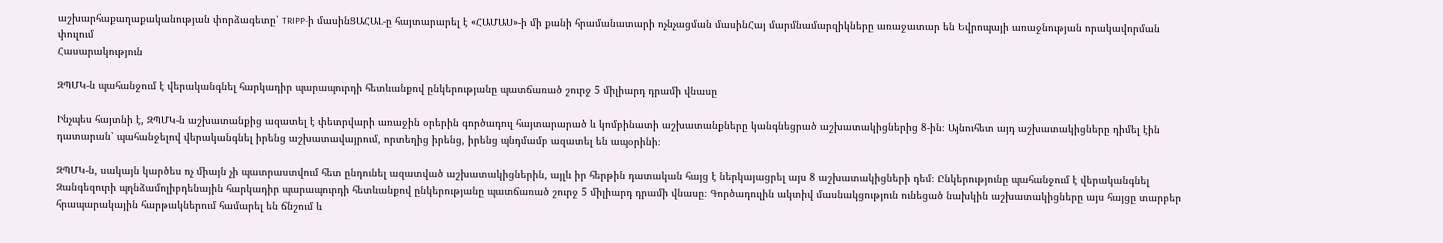աշխարհաքաղաքականության փորձագետը՝ TRIPP-ի մասինՑԱՀԱԼ-ը հայտարարել է «ՀԱՄԱՍ»-ի մի քանի հրամանատարի ոչնչացման մասինՀայ մարմնամարզիկները առաջատար են Եվրոպայի առաջնության որակավորման փուլում
Հասարակություն

ԶՊՄԿ-ն պահանջում է վերականգնել հարկադիր պարապուրդի հետևանքով ընկերությանը պատճառած շուրջ 5 միլիարդ դրամի վնասը

Ինչպես հայտնի է, ԶՊՄԿ-ն աշխատանքից ազատել է փետրվարի առաջին օրերին գործադուլ հայտարարած և կոմբինատի աշխատանքները կանգնեցրած աշխատակիցներից 8-ին։ Այնուհետ այդ աշխատակիցները դիմել էին դատարան՝ պահանջելով վերականգնել իրենց աշխատավայրում, որտեղից իրենց, իրենց պնդմամբ ազատել են ապօրինի։

ԶՊՄԿ-ն, սակայն կարծես ոչ միայն չի պատրաստվում հետ ընդունել ազատված աշխատակիցներին, այլև իր հերթին դատական հայց է ներկայացրել այս 8 աշխատակիցների դեմ։ Ընկերությունը պահանջում է վերականգնել Զանգեզուրի պղնձամոլիբդենային հարկադիր պարապուրդի հետևանքով ընկերությանը պատճառած շուրջ 5 միլիարդ դրամի վնասը։ Գործադուլին ակտիվ մասնակցություն ունեցած նախկին աշխատակիցները այս հայցը տարբեր հրապարակային հարթակներում համարել են ճնշում և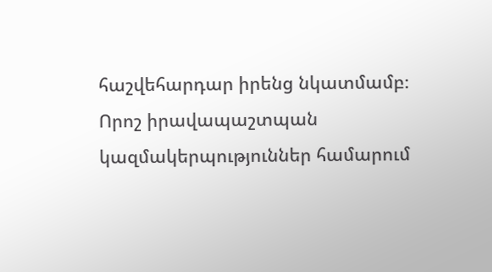հաշվեհարդար իրենց նկատմամբ։ Որոշ իրավապաշտպան կազմակերպություններ համարում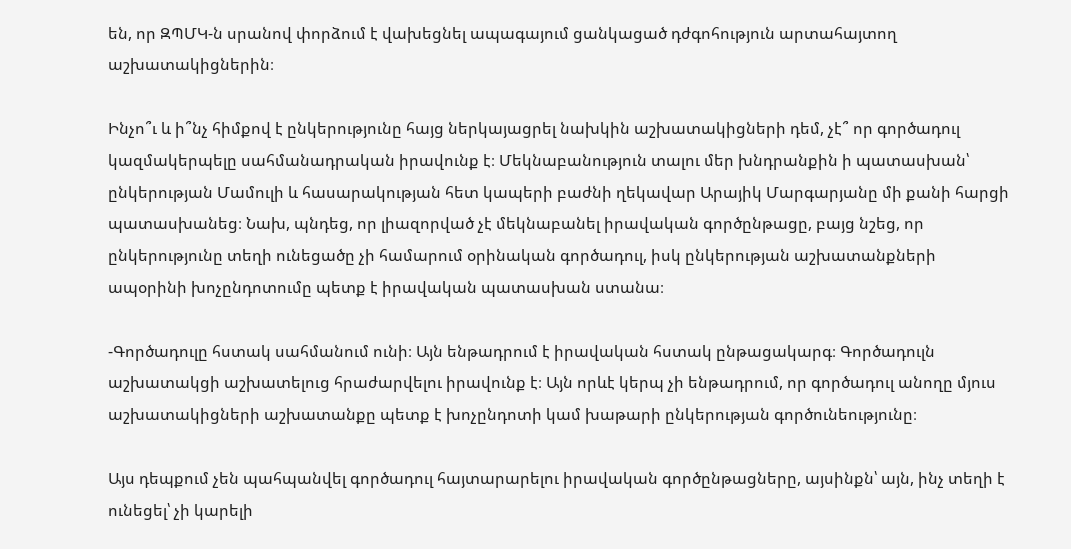են, որ ԶՊՄԿ-ն սրանով փորձում է վախեցնել ապագայում ցանկացած դժգոհություն արտահայտող աշխատակիցներին։

Ինչո՞ւ և ի՞նչ հիմքով է ընկերությունը հայց ներկայացրել նախկին աշխատակիցների դեմ, չէ՞ որ գործադուլ կազմակերպելը սահմանադրական իրավունք է։ Մեկնաբանություն տալու մեր խնդրանքին ի պատասխան՝ ընկերության Մամուլի և հասարակության հետ կապերի բաժնի ղեկավար Արայիկ Մարգարյանը մի քանի հարցի պատասխանեց։ Նախ, պնդեց, որ լիազորված չէ մեկնաբանել իրավական գործընթացը, բայց նշեց, որ ընկերությունը տեղի ունեցածը չի համարում օրինական գործադուլ, իսկ ընկերության աշխատանքների ապօրինի խոչընդոտումը պետք է իրավական պատասխան ստանա։

-Գործադուլը հստակ սահմանում ունի։ Այն ենթադրում է իրավական հստակ ընթացակարգ։ Գործադուլն աշխատակցի աշխատելուց հրաժարվելու իրավունք է։ Այն որևէ կերպ չի ենթադրում, որ գործադուլ անողը մյուս աշխատակիցների աշխատանքը պետք է խոչընդոտի կամ խաթարի ընկերության գործունեությունը։

Այս դեպքում չեն պահպանվել գործադուլ հայտարարելու իրավական գործընթացները, այսինքն՝ այն, ինչ տեղի է ունեցել՝ չի կարելի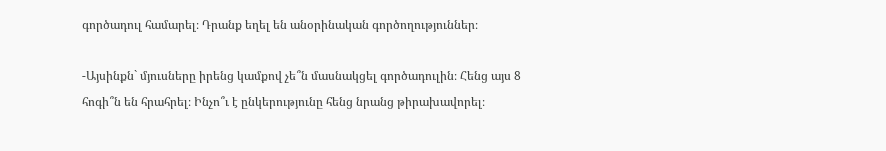գործադուլ համարել։ Դրանք եղել են անօրինական գործողություններ։

-Այսինքն` մյուսները իրենց կամքով չե՞ն մասնակցել գործադուլին։ Հենց այս 8 հոգի՞ն են հրահրել։ Ինչո՞ւ է ընկերությունը հենց նրանց թիրախավորել։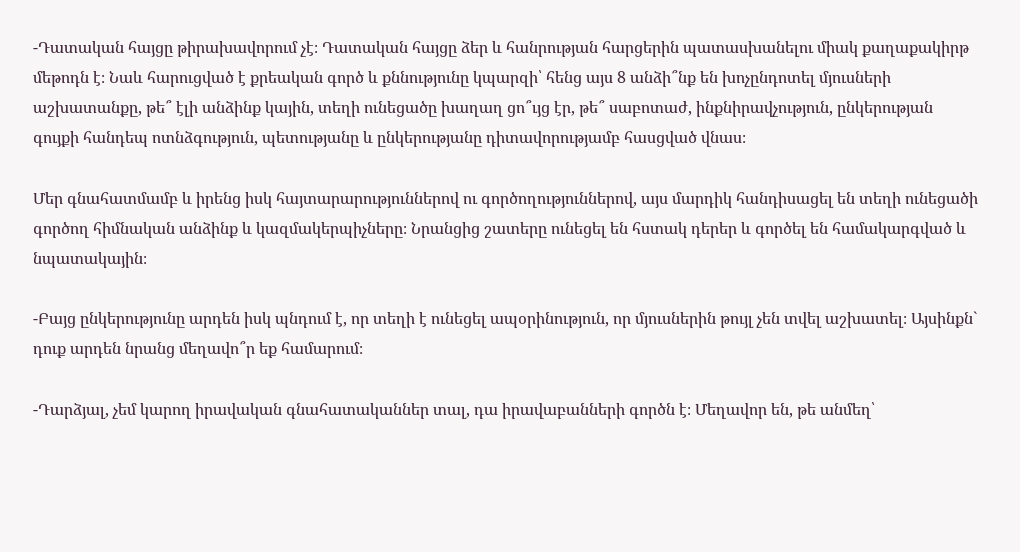-Դատական հայցը թիրախավորում չէ։ Դատական հայցը ձեր և հանրության հարցերին պատասխանելու միակ քաղաքակիրթ մեթոդն է։ Նաև հարուցված է քրեական գործ և քննությունը կպարզի՝ հենց այս 8 անձի՞նք են խոչընդոտել մյուսների աշխատանքը, թե՞ էլի անձինք կային, տեղի ունեցածը խաղաղ ցո՞ւյց էր, թե՞ սաբոտաժ, ինքնիրավչություն, ընկերության գույքի հանդեպ ոտնձգություն, պետությանը և ընկերությանը դիտավորությամբ հասցված վնաս։

Մեր գնահատմամբ և իրենց իսկ հայտարարություններով ու գործողություններով, այս մարդիկ հանդիսացել են տեղի ունեցածի գործող հիմնական անձինք և կազմակերպիչները։ Նրանցից շատերը ունեցել են հստակ դերեր և գործել են համակարգված և նպատակային։

-Բայց ընկերությունը արդեն իսկ պնդում է, որ տեղի է ունեցել ապօրինություն, որ մյուսներին թույլ չեն տվել աշխատել։ Այսինքն` դուք արդեն նրանց մեղավո՞ր եք համարում։

-Դարձյալ, չեմ կարող իրավական գնահատականներ տալ, դա իրավաբանների գործն է։ Մեղավոր են, թե անմեղ՝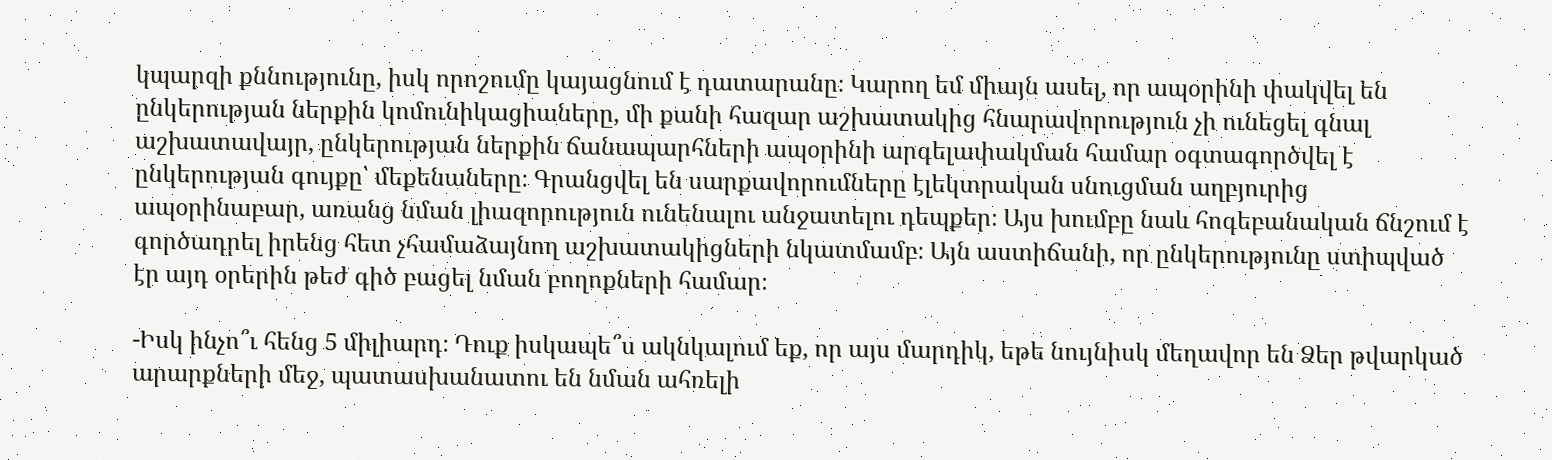կպարզի քննությունը, իսկ որոշումը կայացնում է դատարանը։ Կարող եմ միայն ասել, որ ապօրինի փակվել են ընկերության ներքին կոմունիկացիաները, մի քանի հազար աշխատակից հնարավորություն չի ունեցել գնալ աշխատավայր, ընկերության ներքին ճանապարհների ապօրինի արգելափակման համար օգտագործվել է ընկերության գույքը՝ մեքենաները։ Գրանցվել են սարքավորումները էլեկտրական սնուցման աղբյուրից ապօրինաբար, առանց նման լիազորություն ունենալու անջատելու դեպքեր։ Այս խումբը նաև հոգեբանական ճնշում է գործադրել իրենց հետ չհամաձայնող աշխատակիցների նկատմամբ։ Այն աստիճանի, որ ընկերությունը ստիպված էր այդ օրերին թեժ գիծ բացել նման բողոքների համար։

-Իսկ ինչո՞ւ հենց 5 միլիարդ։ Դուք իսկապե՞ս ակնկալում եք, որ այս մարդիկ, եթե նույնիսկ մեղավոր են Ձեր թվարկած արարքների մեջ, պատասխանատու են նման ահռելի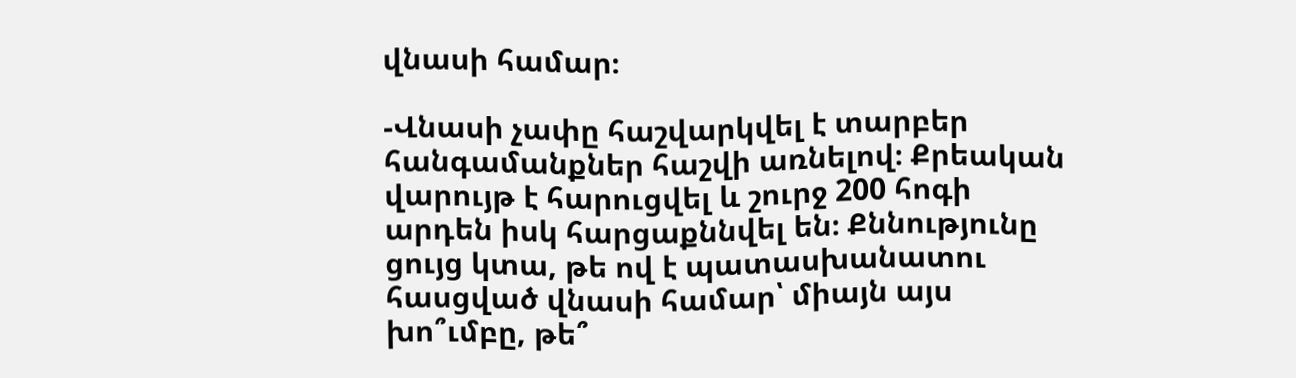վնասի համար։

-Վնասի չափը հաշվարկվել է տարբեր հանգամանքներ հաշվի առնելով։ Քրեական վարույթ է հարուցվել և շուրջ 200 հոգի արդեն իսկ հարցաքննվել են։ Քննությունը ցույց կտա, թե ով է պատասխանատու հասցված վնասի համար՝ միայն այս խո՞ւմբը, թե՞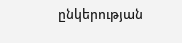ընկերության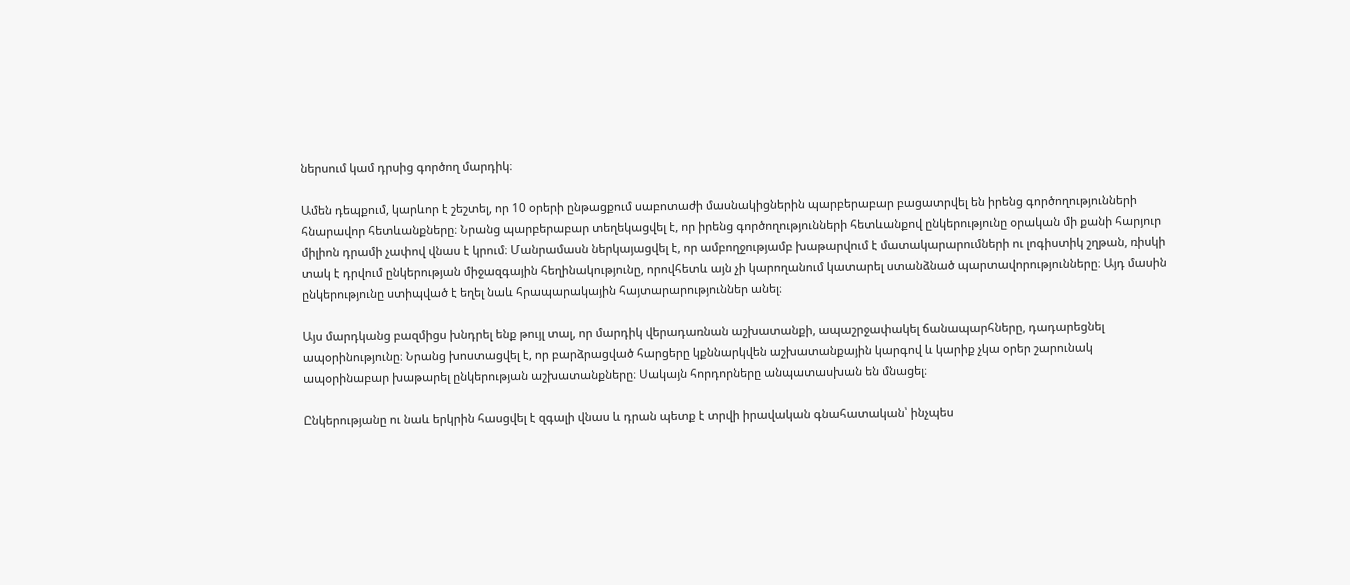ներսում կամ դրսից գործող մարդիկ։

Ամեն դեպքում, կարևոր է շեշտել, որ 10 օրերի ընթացքում սաբոտաժի մասնակիցներին պարբերաբար բացատրվել են իրենց գործողությունների հնարավոր հետևանքները։ Նրանց պարբերաբար տեղեկացվել է, որ իրենց գործողությունների հետևանքով ընկերությունը օրական մի քանի հարյուր միլիոն դրամի չափով վնաս է կրում։ Մանրամասն ներկայացվել է, որ ամբողջությամբ խաթարվում է մատակարարումների ու լոգիստիկ շղթան, ռիսկի տակ է դրվում ընկերության միջազգային հեղինակությունը, որովհետև այն չի կարողանում կատարել ստանձնած պարտավորությունները։ Այդ մասին ընկերությունը ստիպված է եղել նաև հրապարակային հայտարարություններ անել։

Այս մարդկանց բազմիցս խնդրել ենք թույլ տալ, որ մարդիկ վերադառնան աշխատանքի, ապաշրջափակել ճանապարհները, դադարեցնել ապօրինությունը։ Նրանց խոստացվել է, որ բարձրացված հարցերը կքննարկվեն աշխատանքային կարգով և կարիք չկա օրեր շարունակ ապօրինաբար խաթարել ընկերության աշխատանքները։ Սակայն հորդորները անպատասխան են մնացել։

Ընկերությանը ու նաև երկրին հասցվել է զգալի վնաս և դրան պետք է տրվի իրավական գնահատական՝ ինչպես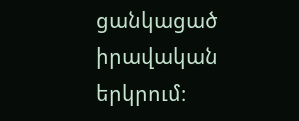ցանկացած իրավական երկրում։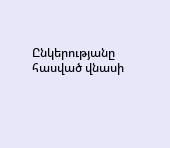Ընկերությանը հասված վնասի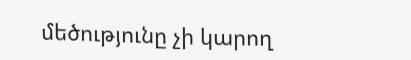մեծությունը չի կարող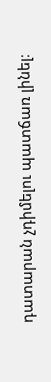դատարան չդիմելու պատճառ լինել։